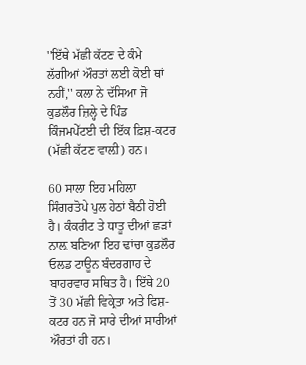''ਇੱਥੇ ਮੱਛੀ ਕੱਟਣ ਦੇ ਕੰਮੇ ਲੱਗੀਆਂ ਔਰਤਾਂ ਲਈ ਕੋਈ ਥਾਂ ਨਹੀਂ,'' ਕਲਾ ਨੇ ਦੱਸਿਆ ਜੋ ਕੁਡਲੌਰ ਜ਼ਿਲ੍ਹੇ ਦੇ ਪਿੰਡ ਕਿੰਜਮਪੇੱਟਈ ਦੀ ਇੱਕ ਫ਼ਿਸ਼-ਕਟਰ (ਮੱਛੀ ਕੱਟਣ ਵਾਲ਼ੀ) ਹਨ।

60 ਸਾਲਾ ਇਹ ਮਹਿਲਾ ਸਿੰਗਰਤੋਪੇ ਪੁਲ ਹੇਠਾਂ ਬੈਠੀ ਹੋਈ ਹੈ। ਕੰਕਰੀਟ ਤੇ ਧਾਤੂ ਦੀਆਂ ਛੜਾਂ ਨਾਲ਼ ਬਣਿਆ ਇਹ ਢਾਂਚਾ ਕੁਡਲੌਰ ਓਲਡ ਟਾਊਨ ਬੰਦਰਗਾਹ ਦੇ ਬਾਹਰਵਾਰ ਸਥਿਤ ਹੈ। ਇੱਥੇ 20 ਤੋਂ 30 ਮੱਛੀ ਵਿਕ੍ਰੇਤਾ ਅਤੇ ਫਿਸ਼-ਕਟਰ ਹਨ ਜੋ ਸਾਰੇ ਦੀਆਂ ਸਾਰੀਆਂ ਔਰਤਾਂ ਹੀ ਹਨ।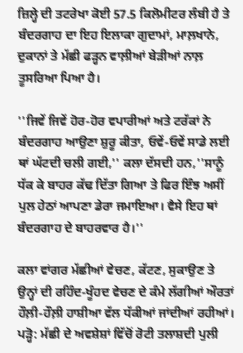ਜ਼ਿਲ੍ਹੇ ਦੀ ਤਟਰੇਖਾ ਕੋਈ 57.5 ਕਿਲੋਮੀਟਰ ਲੰਬੀ ਹੈ ਤੇ ਬੰਦਰਗਾਹ ਦਾ ਇਹ ਇਲਾਕਾ ਗੁਦਾਮਾਂ, ਮਾਲ਼ਖਾਨੇ, ਦੁਕਾਨਾਂ ਤੇ ਮੱਛੀ ਫੜ੍ਹਨ ਵਾਲ਼ੀਆਂ ਬੇੜੀਆਂ ਨਾਲ਼ ਤੂਸਰਿਆ ਪਿਆ ਹੈ।

''ਜਿਵੇਂ ਜਿਵੇਂ ਹੋਰ-ਹੋਰ ਵਪਾਰੀਆਂ ਅਤੇ ਟਰੱਕਾਂ ਨੇ ਬੰਦਰਗਾਹ ਆਉਣਾ ਸ਼ੁਰੂ ਕੀਤਾ, ਓਵੇਂ-ਓਵੇਂ ਸਾਡੇ ਲਈ ਥਾਂ ਘੱਟਦੀ ਚਲੀ ਗਈ,'' ਕਲਾ ਦੱਸਦੀ ਹਨ,''ਸਾਨੂੰ ਧੱਕ ਕੇ ਬਾਹਰ ਕੱਢ ਦਿੱਤਾ ਗਿਆ ਤੇ ਫਿਰ ਇੰਝ ਅਸੀਂ ਪੁਲ ਹੇਠਾਂ ਆਪਣਾ ਡੇਰਾ ਜਮਾਇਆ। ਵੈਸੇ ਇਹ ਥਾਂ ਬੰਦਰਗਾਹ ਦੇ ਬਾਹਰਵਾਰ ਹੈ।''

ਕਲਾ ਵਾਂਗਰ ਮੱਛੀਆਂ ਵੇਚਣ, ਕੱਟਣ, ਸੁਕਾਉਣ ਤੇ ਉਨ੍ਹਾਂ ਦੀ ਰਹਿੰਦ-ਖੂੰਹਦ ਵੇਚਣ ਦੇ ਕੰਮੇ ਲੱਗੀਆਂ ਔਰਤਾਂ ਹੌਲ਼ੀ-ਹੌਲ਼ੀ ਹਾਸ਼ੀਆ ਵੱਲ ਧੱਕੀਆਂ ਜਾਂਦੀਆਂ ਰਹੀਆਂ। ਪੜ੍ਹੋ: ਮੱਛੀ ਦੇ ਅਵਸ਼ੇਸ਼ਾਂ ਵਿੱਚੋਂ ਰੋਟੀ ਤਲਾਸ਼ਦੀ ਪੁਲੀ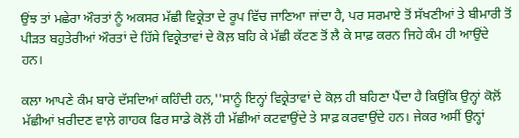ਉਂਝ ਤਾਂ ਮਛੇਰਾ ਔਰਤਾਂ ਨੂੰ ਅਕਸਰ ਮੱਛੀ ਵਿਕ੍ਰੇਤਾ ਦੇ ਰੂਪ ਵਿੱਚ ਜਾਣਿਆ ਜਾਂਦਾ ਹੈ, ਪਰ ਸਰਮਾਏ ਤੋਂ ਸੱਖਣੀਆਂ ਤੇ ਬੀਮਾਰੀ ਤੋਂ ਪੀੜਤ ਬਹੁਤੇਰੀਆਂ ਔਰਤਾਂ ਦੇ ਹਿੱਸੇ ਵਿਕ੍ਰੇਤਾਵਾਂ ਦੇ ਕੋਲ਼ ਬਹਿ ਕੇ ਮੱਛੀ ਕੱਟਣ ਤੋਂ ਲੈ ਕੇ ਸਾਫ਼ ਕਰਨ ਜਿਹੇ ਕੰਮ ਹੀ ਆਉਂਦੇ ਹਨ।

ਕਲਾ ਆਪਣੇ ਕੰਮ ਬਾਰੇ ਦੱਸਦਿਆਂ ਕਹਿੰਦੀ ਹਨ,''ਸਾਨੂੰ ਇਨ੍ਹਾਂ ਵਿਕ੍ਰੇਤਾਵਾਂ ਦੇ ਕੋਲ਼ ਹੀ ਬਹਿਣਾ ਪੈਂਦਾ ਹੈ ਕਿਉਂਕਿ ਉਨ੍ਹਾਂ ਕੋਲ਼ੋਂ ਮੱਛੀਆਂ ਖ਼ਰੀਦਣ ਵਾਲ਼ੇ ਗਾਹਕ ਫਿਰ ਸਾਡੇ ਕੋਲ਼ੋਂ ਹੀ ਮੱਛੀਆਂ ਕਟਵਾਉਂਦੇ ਤੇ ਸਾਫ਼ ਕਰਵਾਉਂਦੇ ਹਨ। ਜੇਕਰ ਅਸੀਂ ਉਨ੍ਹਾਂ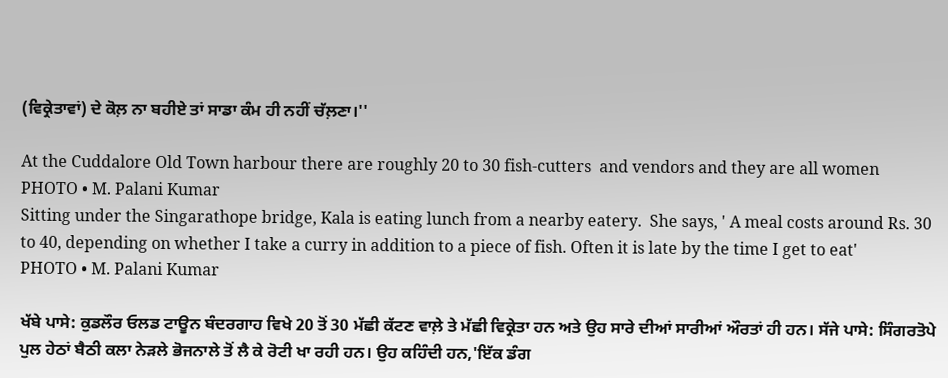(ਵਿਕ੍ਰੇਤਾਵਾਂ) ਦੇ ਕੋਲ਼ ਨਾ ਬਹੀਏ ਤਾਂ ਸਾਡਾ ਕੰਮ ਹੀ ਨਹੀਂ ਚੱਲ਼ਣਾ।''

At the Cuddalore Old Town harbour there are roughly 20 to 30 fish-cutters  and vendors and they are all women
PHOTO • M. Palani Kumar
Sitting under the Singarathope bridge, Kala is eating lunch from a nearby eatery.  She says, ' A meal costs around Rs. 30 to 40, depending on whether I take a curry in addition to a piece of fish. Often it is late by the time I get to eat'
PHOTO • M. Palani Kumar

ਖੱਬੇ ਪਾਸੇ: ਕੁਡਲੌਰ ਓਲਡ ਟਾਊਨ ਬੰਦਰਗਾਹ ਵਿਖੇ 20 ਤੋਂ 30 ਮੱਛੀ ਕੱਟਣ ਵਾਲ਼ੇ ਤੇ ਮੱਛੀ ਵਿਕ੍ਰੇਤਾ ਹਨ ਅਤੇ ਉਹ ਸਾਰੇ ਦੀਆਂ ਸਾਰੀਆਂ ਔਰਤਾਂ ਹੀ ਹਨ। ਸੱਜੇ ਪਾਸੇ: ਸਿੰਗਰਤੋਪੇ ਪੁਲ ਹੇਠਾਂ ਬੈਠੀ ਕਲਾ ਨੇੜਲੇ ਭੋਜਨਾਲੇ ਤੋਂ ਲੈ ਕੇ ਰੋਟੀ ਖਾ ਰਹੀ ਹਨ। ਉਹ ਕਹਿੰਦੀ ਹਨ,'ਇੱਕ ਡੰਗ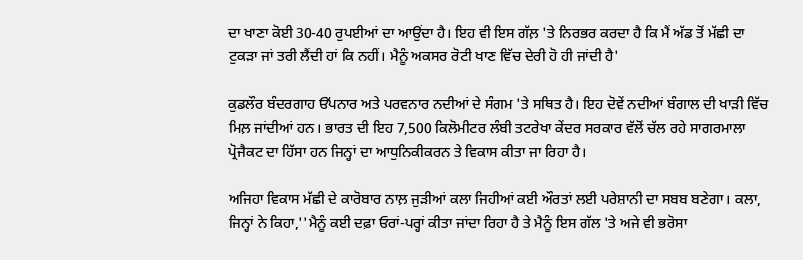ਦਾ ਖਾਣਾ ਕੋਈ 30-40 ਰੁਪਈਆਂ ਦਾ ਆਉਂਦਾ ਹੈ। ਇਹ ਵੀ ਇਸ ਗੱਲ਼ 'ਤੇ ਨਿਰਭਰ ਕਰਦਾ ਹੈ ਕਿ ਮੈਂ ਅੱਡ ਤੋਂ ਮੱਛੀ ਦਾ ਟੁਕੜਾ ਜਾਂ ਤਰੀ ਲੈਂਦੀ ਹਾਂ ਕਿ ਨਹੀਂ। ਮੈਨੂੰ ਅਕਸਰ ਰੋਟੀ ਖਾਣ ਵਿੱਚ ਦੇਰੀ ਹੋ ਹੀ ਜਾਂਦੀ ਹੈ'

ਕੁਡਲੌਰ ਬੰਦਰਗਾਹ ਓੱਪਨਾਰ ਅਤੇ ਪਰਵਨਾਰ ਨਦੀਆਂ ਦੇ ਸੰਗਮ 'ਤੇ ਸਥਿਤ ਹੈ। ਇਹ ਦੋਵੇਂ ਨਦੀਆਂ ਬੰਗਾਲ ਦੀ ਖਾੜੀ ਵਿੱਚ ਮਿਲ਼ ਜਾਂਦੀਆਂ ਹਨ। ਭਾਰਤ ਦੀ ਇਹ 7,500 ਕਿਲੋਮੀਟਰ ਲੰਬੀ ਤਟਰੇਖਾ ਕੇਂਦਰ ਸਰਕਾਰ ਵੱਲੋਂ ਚੱਲ ਰਹੇ ਸਾਗਰਮਾਲਾ ਪ੍ਰੋਜੈਕਟ ਦਾ ਹਿੱਸਾ ਹਨ ਜਿਨ੍ਹਾਂ ਦਾ ਆਧੁਨਿਕੀਕਰਨ ਤੇ ਵਿਕਾਸ ਕੀਤਾ ਜਾ ਰਿਹਾ ਹੈ।

ਅਜਿਹਾ ਵਿਕਾਸ ਮੱਛੀ ਦੇ ਕਾਰੋਬਾਰ ਨਾਲ਼ ਜੁੜੀਆਂ ਕਲਾ ਜਿਹੀਆਂ ਕਈ ਔਰਤਾਂ ਲਈ ਪਰੇਸ਼ਾਨੀ ਦਾ ਸਬਬ ਬਣੇਗਾ। ਕਲਾ, ਜਿਨ੍ਹਾਂ ਨੇ ਕਿਹਾ,''ਮੈਨੂੰ ਕਈ ਦਫ਼ਾ ਓਰਾਂ-ਪਰ੍ਹਾਂ ਕੀਤਾ ਜਾਂਦਾ ਰਿਹਾ ਹੈ ਤੇ ਮੈਨੂੰ ਇਸ ਗੱਲ 'ਤੇ ਅਜੇ ਵੀ ਭਰੋਸਾ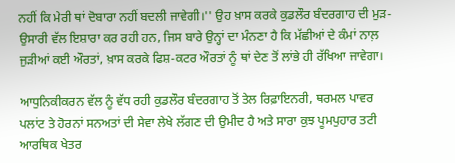ਨਹੀਂ ਕਿ ਮੇਰੀ ਥਾਂ ਦੋਬਾਰਾ ਨਹੀਂ ਬਦਲੀ ਜਾਵੇਗੀ।'' ਉਹ ਖ਼ਾਸ ਕਰਕੇ ਕੁਡਲੌਰ ਬੰਦਰਗਾਹ ਦੀ ਮੁੜ-ਉਸਾਰੀ ਵੱਲ ਇਸ਼ਾਰਾ ਕਰ ਰਹੀ ਹਨ, ਜਿਸ ਬਾਰੇ ਉਨ੍ਹਾਂ ਦਾ ਮੰਨਣਾ ਹੈ ਕਿ ਮੱਛੀਆਂ ਦੇ ਕੰਮਾਂ ਨਾਲ਼ ਜੁੜੀਆਂ ਕਈ ਔਰਤਾਂ, ਖ਼ਾਸ ਕਰਕੇ ਫਿਸ਼-ਕਟਰ ਔਰਤਾਂ ਨੂੰ ਥਾਂ ਦੇਣ ਤੋਂ ਲਾਂਭੇ ਹੀ ਰੱਖਿਆ ਜਾਵੇਗਾ।

ਆਧੁਨਿਕੀਕਰਨ ਵੱਲ ਨੂੰ ਵੱਧ ਰਹੀ ਕੁਡਲੌਰ ਬੰਦਰਗਾਹ ਤੋਂ ਤੇਲ ਰਿਫ਼ਾਇਨਰੀ, ਥਰਮਲ ਪਾਵਰ ਪਲਾਂਟ ਤੇ ਹੋਰਨਾਂ ਸਨਅਤਾਂ ਦੀ ਸੇਵਾ ਲੇਖੇ ਲੱਗਣ ਦੀ ਉਮੀਦ ਹੈ ਅਤੇ ਸਾਰਾ ਕੁਝ ਪੂਮਪੁਹਾਰ ਤਟੀ ਆਰਥਿਕ ਖੇਤਰ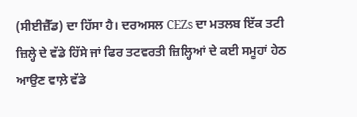(ਸੀਈਜ਼ੈੱਡ) ਦਾ ਹਿੱਸਾ ਹੈ। ਦਰਅਸਲ CEZs ਦਾ ਮਤਲਬ ਇੱਕ ਤਟੀ ਜ਼ਿਲ੍ਹੇ ਦੇ ਵੱਡੇ ਹਿੱਸੇ ਜਾਂ ਫਿਰ ਤਟਵਰਤੀ ਜ਼ਿਲ੍ਹਿਆਂ ਦੇ ਕਈ ਸਮੂਹਾਂ ਹੇਠ ਆਉਣ ਵਾਲ਼ੇ ਵੱਡੇ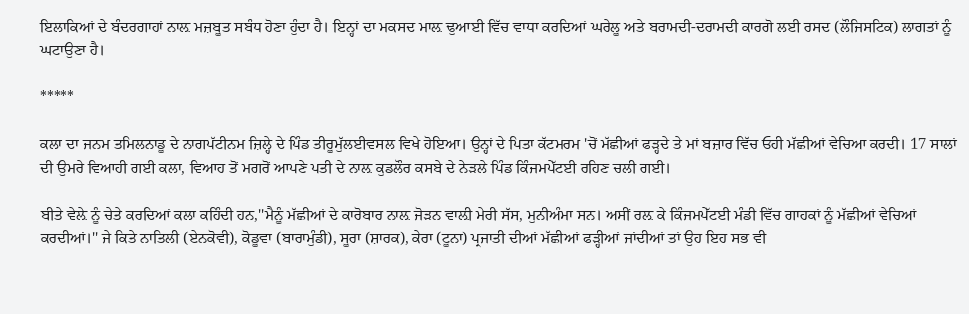ਇਲਾਕਿਆਂ ਦੇ ਬੰਦਰਗਾਹਾਂ ਨਾਲ਼ ਮਜ਼ਬੂਤ ਸਬੰਧ ਹੋਣਾ ਹੁੰਦਾ ਹੈ। ਇਨ੍ਹਾਂ ਦਾ ਮਕਸਦ ਮਾਲ਼ ਢੁਆਈ ਵਿੱਚ ਵਾਧਾ ਕਰਦਿਆਂ ਘਰੇਲੂ ਅਤੇ ਬਰਾਮਦੀ-ਦਰਾਮਦੀ ਕਾਰਗੋ ਲਈ ਰਸਦ (ਲੌਜਿਸਟਿਕ) ਲਾਗਤਾਂ ਨੂੰ ਘਟਾਉਣਾ ਹੈ।

*****

ਕਲਾ ਦਾ ਜਨਮ ਤਮਿਲਨਾਡੂ ਦੇ ਨਾਗਪੱਟੀਨਮ ਜ਼ਿਲ੍ਹੇ ਦੇ ਪਿੰਡ ਤੀਰੂਮੁੱਲਈਵਸਲ ਵਿਖੇ ਹੋਇਆ। ਉਨ੍ਹਾਂ ਦੇ ਪਿਤਾ ਕੱਟਮਰਮ 'ਚੋਂ ਮੱਛੀਆਂ ਫੜ੍ਹਦੇ ਤੇ ਮਾਂ ਬਜ਼ਾਰ ਵਿੱਚ ਓਹੀ ਮੱਛੀਆਂ ਵੇਚਿਆ ਕਰਦੀ। 17 ਸਾਲਾਂ ਦੀ ਉਮਰੇ ਵਿਆਹੀ ਗਈ ਕਲਾ, ਵਿਆਹ ਤੋਂ ਮਗਰੋਂ ਆਪਣੇ ਪਤੀ ਦੇ ਨਾਲ਼ ਕੁਡਲੌਰ ਕਸਬੇ ਦੇ ਨੇੜਲੇ ਪਿੰਡ ਕਿੰਜਮਪੇੱਟਈ ਰਹਿਣ ਚਲੀ ਗਈ।

ਬੀਤੇ ਵੇਲ਼ੇ ਨੂੰ ਚੇਤੇ ਕਰਦਿਆਂ ਕਲਾ ਕਹਿੰਦੀ ਹਨ,''ਮੈਨੂੰ ਮੱਛੀਆਂ ਦੇ ਕਾਰੋਬਾਰ ਨਾਲ਼ ਜੋੜਨ ਵਾਲ਼ੀ ਮੇਰੀ ਸੱਸ, ਮੁਨੀਅੰਮਾ ਸਨ। ਅਸੀਂ ਰਲ਼ ਕੇ ਕਿੰਜਮਪੇੱਟਈ ਮੰਡੀ ਵਿੱਚ ਗਾਹਕਾਂ ਨੂੰ ਮੱਛੀਆਂ ਵੇਚਿਆਂ ਕਰਦੀਆਂ।'' ਜੇ ਕਿਤੇ ਨਾਤਿਲੀ (ਏਨਕੋਵੀ), ਕੋਡੂਵਾ (ਬਾਰਾਮੁੰਡੀ), ਸੂਰਾ (ਸ਼ਾਰਕ), ਕੇਰਾ (ਟੂਨਾ) ਪ੍ਰਜਾਤੀ ਦੀਆਂ ਮੱਛੀਆਂ ਫੜ੍ਹੀਆਂ ਜਾਂਦੀਆਂ ਤਾਂ ਉਹ ਇਹ ਸਭ ਵੀ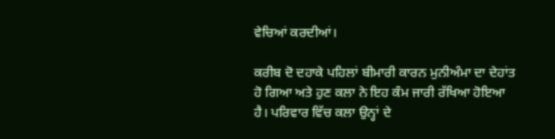ਵੇਚਿਆਂ ਕਰਦੀਆਂ।

ਕਰੀਬ ਦੋ ਦਹਾਕੇ ਪਹਿਲਾਂ ਬੀਮਾਰੀ ਕਾਰਨ ਮੁਨੀਅੰਮਾ ਦਾ ਦੇਹਾਂਤ ਹੋ ਗਿਆ ਅਤੇ ਹੁਣ ਕਲਾ ਨੇ ਇਹ ਕੰਮ ਜਾਰੀ ਰੱਖਿਆ ਹੋਇਆ ਹੈ। ਪਰਿਵਾਰ ਵਿੱਚ ਕਲਾ ਉਨ੍ਹਾਂ ਦੇ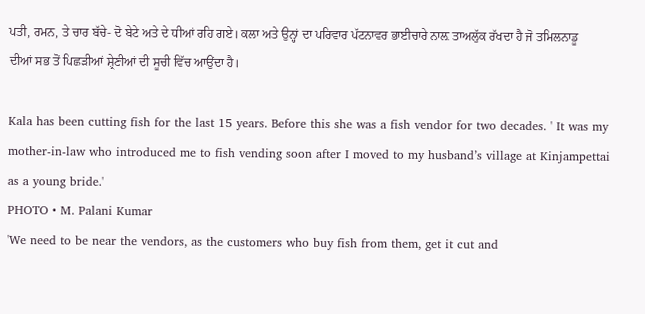ਪਤੀ, ਰਮਨ, ਤੇ ਚਾਰ ਬੱਚੇ- ਦੋ ਬੇਟੇ ਅਤੇ ਦੇ ਧੀਆਂ ਰਹਿ ਗਏ। ਕਲਾ ਅਤੇ ਉਨ੍ਹਾਂ ਦਾ ਪਰਿਵਾਰ ਪੱਟਨਾਵਰ ਭਾਈਚਾਰੇ ਨਾਲ਼ ਤਾਅਲੁੱਕ ਰੱਖਦਾ ਹੈ ਜੋ ਤਮਿਲਨਾਡੂ ਦੀਆਂ ਸਭ ਤੋਂ ਪਿਛੜੀਆਂ ਸ਼੍ਰੇਣੀਆਂ ਦੀ ਸੂਚੀ ਵਿੱਚ ਆਉਂਦਾ ਹੈ।

Kala has been cutting fish for the last 15 years. Before this she was a fish vendor for two decades. ' It was my mother-in-law who introduced me to fish vending soon after I moved to my husband’s village at Kinjampettai as a young bride.'
PHOTO • M. Palani Kumar
'We need to be near the vendors, as the customers who buy fish from them, get it cut and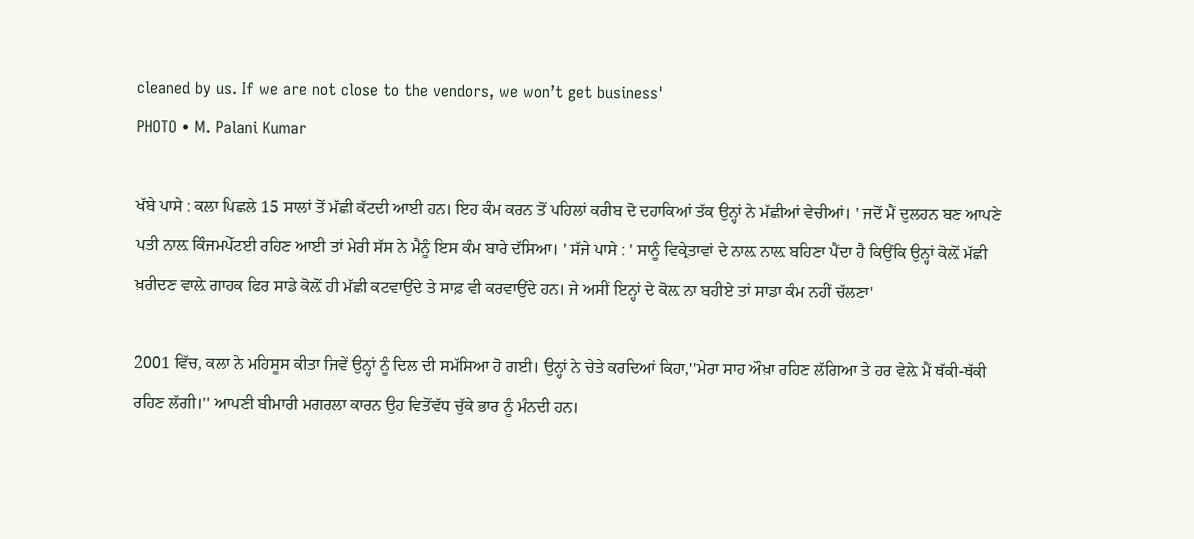cleaned by us. If we are not close to the vendors, we won’t get business'
PHOTO • M. Palani Kumar

ਖੱਬੇ ਪਾਸੇ : ਕਲਾ ਪਿਛਲੇ 15 ਸਾਲਾਂ ਤੋਂ ਮੱਛੀ ਕੱਟਦੀ ਆਈ ਹਨ। ਇਹ ਕੰਮ ਕਰਨ ਤੋਂ ਪਹਿਲਾਂ ਕਰੀਬ ਦੋ ਦਹਾਕਿਆਂ ਤੱਕ ਉਨ੍ਹਾਂ ਨੇ ਮੱਛੀਆਂ ਵੇਚੀਆਂ। ' ਜਦੋਂ ਮੈਂ ਦੁਲਹਨ ਬਣ ਆਪਣੇ ਪਤੀ ਨਾਲ਼ ਕਿੰਜਮਪੇੱਟਈ ਰਹਿਣ ਆਈ ਤਾਂ ਮੇਰੀ ਸੱਸ ਨੇ ਮੈਨੂੰ ਇਸ ਕੰਮ ਬਾਰੇ ਦੱਸਿਆ। ' ਸੱਜੇ ਪਾਸੇ : ' ਸਾਨੂੰ ਵਿਕ੍ਰੇਤਾਵਾਂ ਦੇ ਨਾਲ਼ ਨਾਲ਼ ਬਹਿਣਾ ਪੈਂਦਾ ਹੈ ਕਿਉਂਕਿ ਉਨ੍ਹਾਂ ਕੋਲ਼ੋਂ ਮੱਛੀ ਖ਼ਰੀਦਣ ਵਾਲ਼ੇ ਗਾਹਕ ਫਿਰ ਸਾਡੇ ਕੋਲ਼ੋਂ ਹੀ ਮੱਛੀ ਕਟਵਾਉਂਦੇ ਤੇ ਸਾਫ਼ ਵੀ ਕਰਵਾਉਂਦੇ ਹਨ। ਜੇ ਅਸੀਂ ਇਨ੍ਹਾਂ ਦੇ ਕੋਲ਼ ਨਾ ਬਹੀਏ ਤਾਂ ਸਾਡਾ ਕੰਮ ਨਹੀਂ ਚੱਲਣਾ'

2001 ਵਿੱਚ, ਕਲਾ ਨੇ ਮਹਿਸੂਸ ਕੀਤਾ ਜਿਵੇਂ ਉਨ੍ਹਾਂ ਨੂੰ ਦਿਲ ਦੀ ਸਮੱਸਿਆ ਹੋ ਗਈ। ਉਨ੍ਹਾਂ ਨੇ ਚੇਤੇ ਕਰਦਿਆਂ ਕਿਹਾ,''ਮੇਰਾ ਸਾਹ ਔਖ਼ਾ ਰਹਿਣ ਲੱਗਿਆ ਤੇ ਹਰ ਵੇਲ਼ੇ ਮੈਂ ਥੱਕੀ-ਥੱਕੀ ਰਹਿਣ ਲੱਗੀ।'' ਆਪਣੀ ਬੀਮਾਰੀ ਮਗਰਲਾ ਕਾਰਨ ਉਹ ਵਿਤੋਂਵੱਧ ਚੁੱਕੇ ਭਾਰ ਨੂੰ ਮੰਨਦੀ ਹਨ।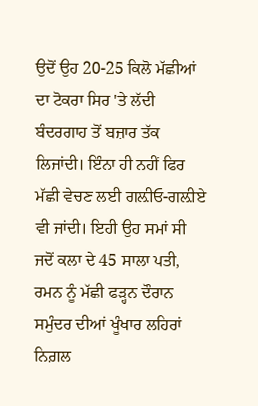ਉਦੋਂ ਉਹ 20-25 ਕਿਲੋ ਮੱਛੀਆਂ ਦਾ ਟੋਕਰਾ ਸਿਰ 'ਤੇ ਲੱਦੀ ਬੰਦਰਗਾਹ ਤੋਂ ਬਜ਼ਾਰ ਤੱਕ ਲਿਜਾਂਦੀ। ਇੰਨਾ ਹੀ ਨਹੀਂ ਫਿਰ ਮੱਛੀ ਵੇਚਣ ਲਈ ਗਲ਼ੀਓ-ਗਲ਼ੀਏ ਵੀ ਜਾਂਦੀ। ਇਹੀ ਉਹ ਸਮਾਂ ਸੀ ਜਦੋਂ ਕਲਾ ਦੇ 45 ਸਾਲਾ ਪਤੀ, ਰਮਨ ਨੂੰ ਮੱਛੀ ਫੜ੍ਹਨ ਦੌਰਾਨ ਸਮੁੰਦਰ ਦੀਆਂ ਖੂੰਖਾਰ ਲਹਿਰਾਂ ਨਿਗ਼ਲ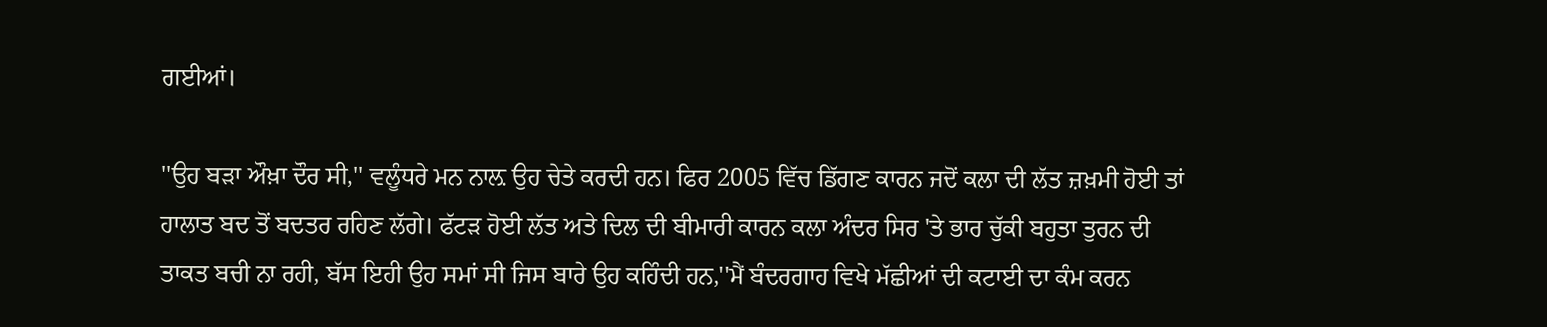ਗਈਆਂ।

''ਉਹ ਬੜਾ ਔਖ਼ਾ ਦੌਰ ਸੀ,'' ਵਲੂੰਧਰੇ ਮਨ ਨਾਲ਼ ਉਹ ਚੇਤੇ ਕਰਦੀ ਹਨ। ਫਿਰ 2005 ਵਿੱਚ ਡਿੱਗਣ ਕਾਰਨ ਜਦੋਂ ਕਲਾ ਦੀ ਲੱਤ ਜ਼ਖ਼ਮੀ ਹੋਈ ਤਾਂ ਹਾਲਾਤ ਬਦ ਤੋਂ ਬਦਤਰ ਰਹਿਣ ਲੱਗੇ। ਫੱਟੜ ਹੋਈ ਲੱਤ ਅਤੇ ਦਿਲ ਦੀ ਬੀਮਾਰੀ ਕਾਰਨ ਕਲਾ ਅੰਦਰ ਸਿਰ 'ਤੇ ਭਾਰ ਚੁੱਕੀ ਬਹੁਤਾ ਤੁਰਨ ਦੀ ਤਾਕਤ ਬਚੀ ਨਾ ਰਹੀ, ਬੱਸ ਇਹੀ ਉਹ ਸਮਾਂ ਸੀ ਜਿਸ ਬਾਰੇ ਉਹ ਕਹਿੰਦੀ ਹਨ,''ਮੈਂ ਬੰਦਰਗਾਹ ਵਿਖੇ ਮੱਛੀਆਂ ਦੀ ਕਟਾਈ ਦਾ ਕੰਮ ਕਰਨ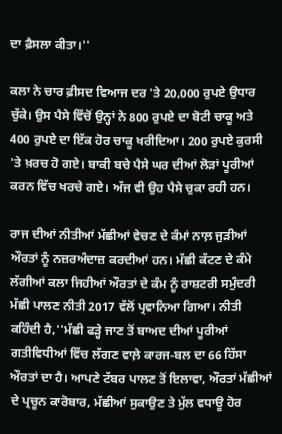ਦਾ ਫ਼ੈਸਲਾ ਕੀਤਾ।''

ਕਲਾ ਨੇ ਚਾਰ ਫ਼ੀਸਦ ਵਿਆਜ ਦਰ 'ਤੇ 20,000 ਰੁਪਏ ਉਧਾਰ ਚੁੱਕੇ। ਉਸ ਪੈਸੇ ਵਿੱਚੋਂ ਉਨ੍ਹਾਂ ਨੇ 800 ਰੁਪਏ ਦਾ ਬੋਟੀ ਚਾਕੂ ਅਤੇ 400 ਰੁਪਏ ਦਾ ਇੱਕ ਹੋਰ ਚਾਕੂ ਖਰੀਦਿਆ। 200 ਰੁਪਏ ਕੁਰਸੀ 'ਤੇ ਖ਼ਰਚ ਹੋ ਗਏ। ਬਾਕੀ ਬਚੇ ਪੈਸੇ ਘਰ ਦੀਆਂ ਲੋੜਾਂ ਪੂਰੀਆਂ ਕਰਨ ਵਿੱਚ ਖਰਚੇ ਗਏ। ਅੱਜ ਵੀ ਉਹ ਪੈਸੇ ਚੁਕਾ ਰਹੀ ਹਨ।

ਰਾਜ ਦੀਆਂ ਨੀਤੀਆਂ ਮੱਛੀਆਂ ਵੇਚਣ ਦੇ ਕੰਮਾਂ ਨਾਲ਼ ਜੁੜੀਆਂ ਔਰਤਾਂ ਨੂੰ ਨਜ਼ਰਅੰਦਾਜ਼ ਕਰਦੀਆਂ ਹਨ। ਮੱਛੀ ਕੱਟਣ ਦੇ ਕੰਮੇ ਲੱਗੀਆਂ ਕਲਾ ਜਿਹੀਆਂ ਔਰਤਾਂ ਦੇ ਕੰਮ ਨੂੰ ਰਾਸ਼ਟਰੀ ਸਮੁੰਦਰੀ ਮੱਛੀ ਪਾਲਣ ਨੀਤੀ 2017 ਵੱਲੋਂ ਪ੍ਰਵਾਨਿਆ ਗਿਆ। ਨੀਤੀ ਕਹਿੰਦੀ ਹੈ,''ਮੱਛੀ ਫੜ੍ਹੇ ਜਾਣ ਤੋਂ ਬਾਅਦ ਦੀਆਂ ਪੂਰੀਆਂ ਗਤੀਵਿਧੀਆਂ ਵਿੱਚ ਲੱਗਣ ਵਾਲ਼ੇ ਕਾਰਜ-ਬਲ ਦਾ 66 ਹਿੱਸਾ ਔਰਤਾਂ ਦਾ ਹੈ। ਆਪਣੇ ਟੱਬਰ ਪਾਲਣ ਤੋਂ ਇਲਾਵਾ, ਔਰਤਾਂ ਮੱਛੀਆਂ ਦੇ ਪ੍ਰਚੂਨ ਕਾਰੋਬਾਰ, ਮੱਛੀਆਂ ਸੁਕਾਉਣ ਤੇ ਮੁੱਲ ਵਧਾਊ ਹੋਰ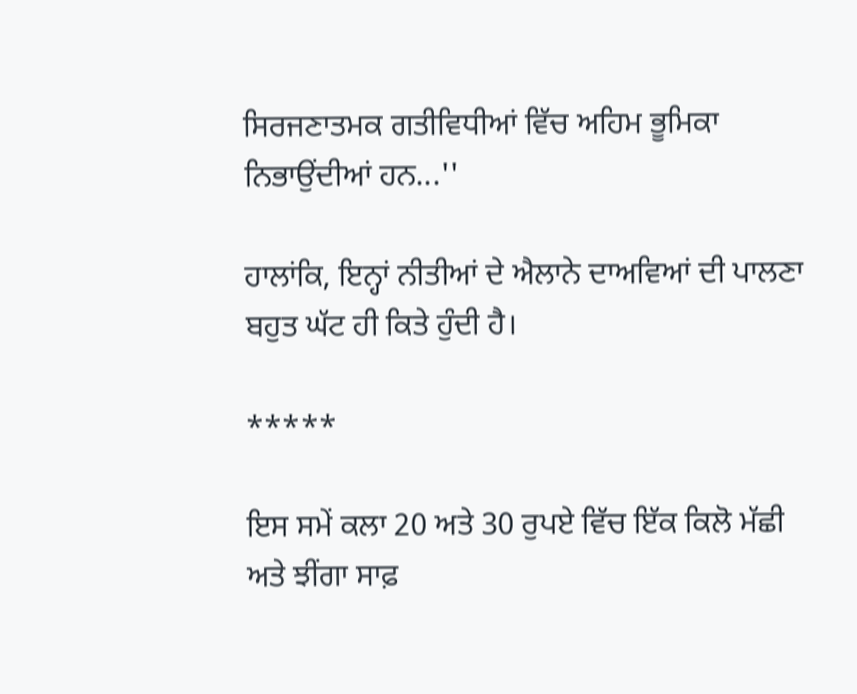ਸਿਰਜਣਾਤਮਕ ਗਤੀਵਿਧੀਆਂ ਵਿੱਚ ਅਹਿਮ ਭੂਮਿਕਾ ਨਿਭਾਉਂਦੀਆਂ ਹਨ...''

ਹਾਲਾਂਕਿ, ਇਨ੍ਹਾਂ ਨੀਤੀਆਂ ਦੇ ਐਲਾਨੇ ਦਾਅਵਿਆਂ ਦੀ ਪਾਲਣਾ ਬਹੁਤ ਘੱਟ ਹੀ ਕਿਤੇ ਹੁੰਦੀ ਹੈ।

*****

ਇਸ ਸਮੇਂ ਕਲਾ 20 ਅਤੇ 30 ਰੁਪਏ ਵਿੱਚ ਇੱਕ ਕਿਲੋ ਮੱਛੀ ਅਤੇ ਝੀਂਗਾ ਸਾਫ਼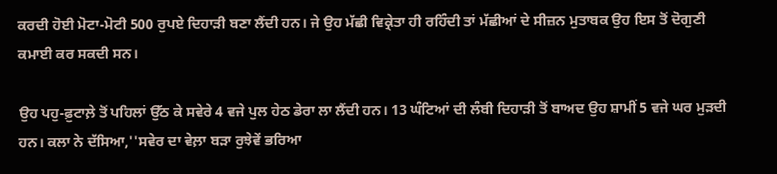ਕਰਦੀ ਹੋਈ ਮੋਟਾ-ਮੋਟੀ 500 ਰੁਪਏ ਦਿਹਾੜੀ ਬਣਾ ਲੈਂਦੀ ਹਨ। ਜੇ ਉਹ ਮੱਛੀ ਵਿਕ੍ਰੇਤਾ ਹੀ ਰਹਿੰਦੀ ਤਾਂ ਮੱਛੀਆਂ ਦੇ ਸੀਜ਼ਨ ਮੁਤਾਬਕ ਉਹ ਇਸ ਤੋਂ ਦੋਗੁਣੀ ਕਮਾਈ ਕਰ ਸਕਦੀ ਸਨ।

ਉਹ ਪਹੁ-ਫ਼ੁਟਾਲ਼ੇ ਤੋਂ ਪਹਿਲਾਂ ਉੱਠ ਕੇ ਸਵੇਰੇ 4 ਵਜੇ ਪੁਲ ਹੇਠ ਡੇਰਾ ਲਾ ਲੈਂਦੀ ਹਨ। 13 ਘੰਟਿਆਂ ਦੀ ਲੰਬੀ ਦਿਹਾੜੀ ਤੋਂ ਬਾਅਦ ਉਹ ਸ਼ਾਮੀਂ 5 ਵਜੇ ਘਰ ਮੁੜਦੀ ਹਨ। ਕਲਾ ਨੇ ਦੱਸਿਆ,''ਸਵੇਰ ਦਾ ਵੇਲ਼ਾ ਬੜਾ ਰੁਝੇਵੇਂ ਭਰਿਆ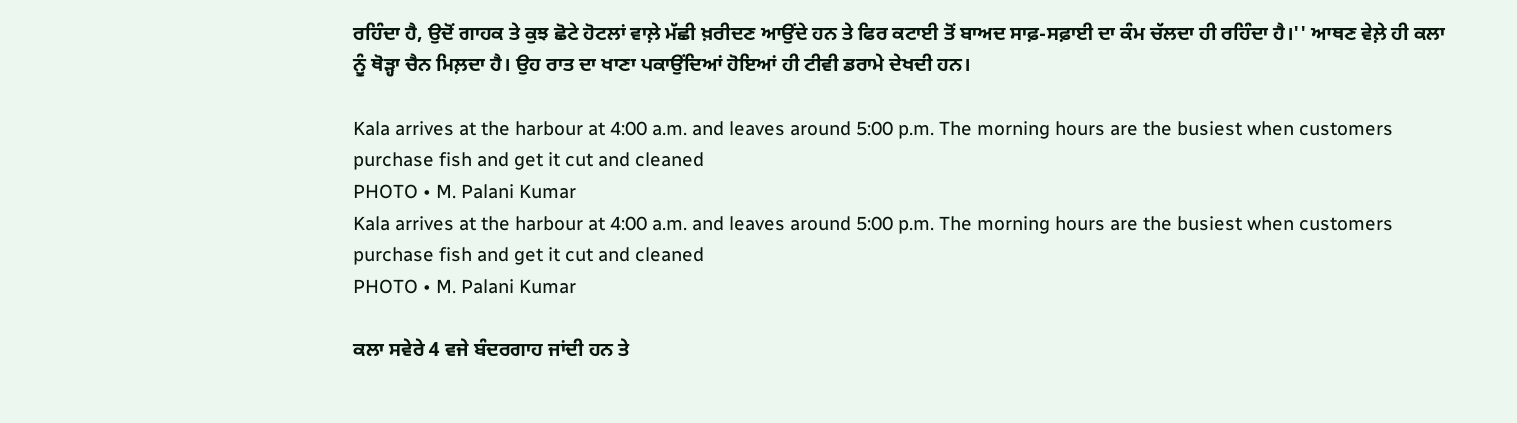ਰਹਿੰਦਾ ਹੈ, ਉਦੋਂ ਗਾਹਕ ਤੇ ਕੁਝ ਛੋਟੇ ਹੋਟਲਾਂ ਵਾਲ਼ੇ ਮੱਛੀ ਖ਼ਰੀਦਣ ਆਉਂਦੇ ਹਨ ਤੇ ਫਿਰ ਕਟਾਈ ਤੋਂ ਬਾਅਦ ਸਾਫ਼-ਸਫ਼ਾਈ ਦਾ ਕੰਮ ਚੱਲਦਾ ਹੀ ਰਹਿੰਦਾ ਹੈ।'' ਆਥਣ ਵੇਲ਼ੇ ਹੀ ਕਲਾ ਨੂੰ ਥੋੜ੍ਹਾ ਚੈਨ ਮਿਲ਼ਦਾ ਹੈ। ਉਹ ਰਾਤ ਦਾ ਖਾਣਾ ਪਕਾਉਂਦਿਆਂ ਹੋਇਆਂ ਹੀ ਟੀਵੀ ਡਰਾਮੇ ਦੇਖਦੀ ਹਨ।

Kala arrives at the harbour at 4:00 a.m. and leaves around 5:00 p.m. The morning hours are the busiest when customers  purchase fish and get it cut and cleaned
PHOTO • M. Palani Kumar
Kala arrives at the harbour at 4:00 a.m. and leaves around 5:00 p.m. The morning hours are the busiest when customers  purchase fish and get it cut and cleaned
PHOTO • M. Palani Kumar

ਕਲਾ ਸਵੇਰੇ 4 ਵਜੇ ਬੰਦਰਗਾਹ ਜਾਂਦੀ ਹਨ ਤੇ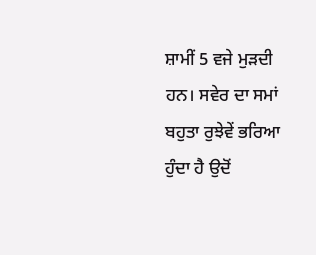ਸ਼ਾਮੀਂ 5 ਵਜੇ ਮੁੜਦੀ ਹਨ। ਸਵੇਰ ਦਾ ਸਮਾਂ ਬਹੁਤਾ ਰੁਝੇਵੇਂ ਭਰਿਆ ਹੁੰਦਾ ਹੈ ਉਦੋਂ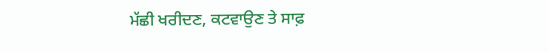ਮੱਛੀ ਖਰੀਦਣ, ਕਟਵਾਉਣ ਤੇ ਸਾਫ਼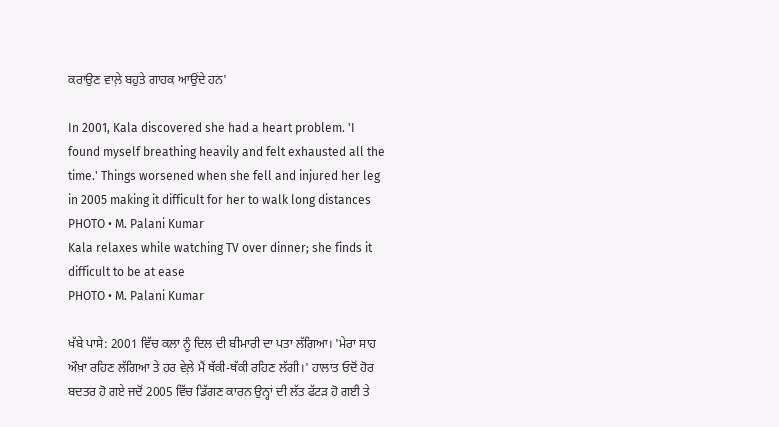ਕਰਾਉਣ ਵਾਲ਼ੇ ਬਹੁਤੇ ਗਾਹਕ ਆਉਂਦੇ ਹਨ'

In 2001, Kala discovered she had a heart problem. 'I found myself breathing heavily and felt exhausted all the time.' Things worsened when she fell and injured her leg in 2005 making it difficult for her to walk long distances
PHOTO • M. Palani Kumar
Kala relaxes while watching TV over dinner; she finds it difficult to be at ease
PHOTO • M. Palani Kumar

ਖੱਬੇ ਪਾਸੇ: 2001 ਵਿੱਚ ਕਲਾ ਨੂੰ ਦਿਲ ਦੀ ਬੀਮਾਰੀ ਦਾ ਪਤਾ ਲੱਗਿਆ। 'ਮੇਰਾ ਸਾਹ ਔਖ਼ਾ ਰਹਿਣ ਲੱਗਿਆ ਤੇ ਹਰ ਵੇਲ਼ੇ ਮੈਂ ਥੱਕੀ-ਥੱਕੀ ਰਹਿਣ ਲੱਗੀ।' ਹਾਲਾਤ ਓਦੋਂ ਹੋਰ ਬਦਤਰ ਹੋ ਗਏ ਜਦੋਂ 2005 ਵਿੱਚ ਡਿੱਗਣ ਕਾਰਨ ਉਨ੍ਹਾਂ ਦੀ ਲੱਤ ਫੱਟੜ ਹੋ ਗਈ ਤੇ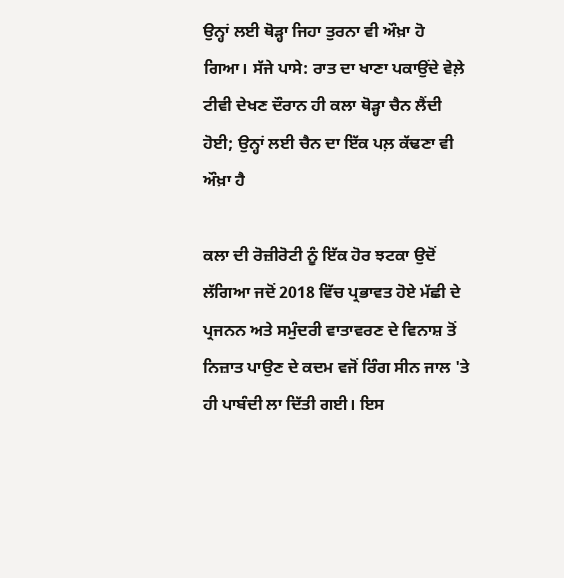ਉਨ੍ਹਾਂ ਲਈ ਥੋੜ੍ਹਾ ਜਿਹਾ ਤੁਰਨਾ ਵੀ ਔਖ਼ਾ ਹੋ ਗਿਆ। ਸੱਜੇ ਪਾਸੇ: ਰਾਤ ਦਾ ਖਾਣਾ ਪਕਾਉਂਦੇ ਵੇਲ਼ੇ ਟੀਵੀ ਦੇਖਣ ਦੌਰਾਨ ਹੀ ਕਲਾ ਥੋੜ੍ਹਾ ਚੈਨ ਲੈਂਦੀ ਹੋਈ; ਉਨ੍ਹਾਂ ਲਈ ਚੈਨ ਦਾ ਇੱਕ ਪਲ਼ ਕੱਢਣਾ ਵੀ ਔਖ਼ਾ ਹੈ

ਕਲਾ ਦੀ ਰੋਜ਼ੀਰੋਟੀ ਨੂੰ ਇੱਕ ਹੋਰ ਝਟਕਾ ਉਦੋਂ ਲੱਗਿਆ ਜਦੋਂ 2018 ਵਿੱਚ ਪ੍ਰਭਾਵਤ ਹੋਏ ਮੱਛੀ ਦੇ ਪ੍ਰਜਨਨ ਅਤੇ ਸਮੁੰਦਰੀ ਵਾਤਾਵਰਣ ਦੇ ਵਿਨਾਸ਼ ਤੋਂ ਨਿਜ਼ਾਤ ਪਾਉਣ ਦੇ ਕਦਮ ਵਜੋਂ ਰਿੰਗ ਸੀਨ ਜਾਲ 'ਤੇ ਹੀ ਪਾਬੰਦੀ ਲਾ ਦਿੱਤੀ ਗਈ। ਇਸ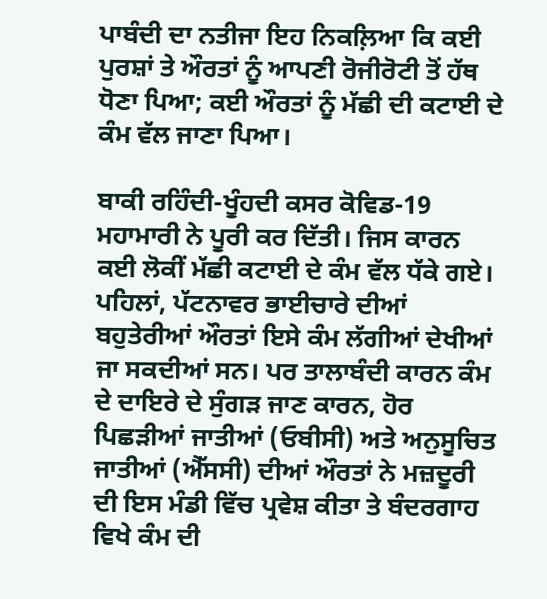ਪਾਬੰਦੀ ਦਾ ਨਤੀਜਾ ਇਹ ਨਿਕਲ਼ਿਆ ਕਿ ਕਈ ਪੁਰਸ਼ਾਂ ਤੇ ਔਰਤਾਂ ਨੂੰ ਆਪਣੀ ਰੋਜੀਰੋਟੀ ਤੋਂ ਹੱਥ ਧੋਣਾ ਪਿਆ; ਕਈ ਔਰਤਾਂ ਨੂੰ ਮੱਛੀ ਦੀ ਕਟਾਈ ਦੇ ਕੰਮ ਵੱਲ ਜਾਣਾ ਪਿਆ।

ਬਾਕੀ ਰਹਿੰਦੀ-ਖੂੰਹਦੀ ਕਸਰ ਕੋਵਿਡ-19 ਮਹਾਮਾਰੀ ਨੇ ਪੂਰੀ ਕਰ ਦਿੱਤੀ। ਜਿਸ ਕਾਰਨ ਕਈ ਲੋਕੀਂ ਮੱਛੀ ਕਟਾਈ ਦੇ ਕੰਮ ਵੱਲ ਧੱਕੇ ਗਏ। ਪਹਿਲਾਂ, ਪੱਟਨਾਵਰ ਭਾਈਚਾਰੇ ਦੀਆਂ ਬਹੁਤੇਰੀਆਂ ਔਰਤਾਂ ਇਸੇ ਕੰਮ ਲੱਗੀਆਂ ਦੇਖੀਆਂ ਜਾ ਸਕਦੀਆਂ ਸਨ। ਪਰ ਤਾਲਾਬੰਦੀ ਕਾਰਨ ਕੰਮ ਦੇ ਦਾਇਰੇ ਦੇ ਸੁੰਗੜ ਜਾਣ ਕਾਰਨ, ਹੋਰ ਪਿਛੜੀਆਂ ਜਾਤੀਆਂ (ਓਬੀਸੀ) ਅਤੇ ਅਨੁਸੂਚਿਤ ਜਾਤੀਆਂ (ਐੱਸਸੀ) ਦੀਆਂ ਔਰਤਾਂ ਨੇ ਮਜ਼ਦੂਰੀ ਦੀ ਇਸ ਮੰਡੀ ਵਿੱਚ ਪ੍ਰਵੇਸ਼ ਕੀਤਾ ਤੇ ਬੰਦਰਗਾਹ ਵਿਖੇ ਕੰਮ ਦੀ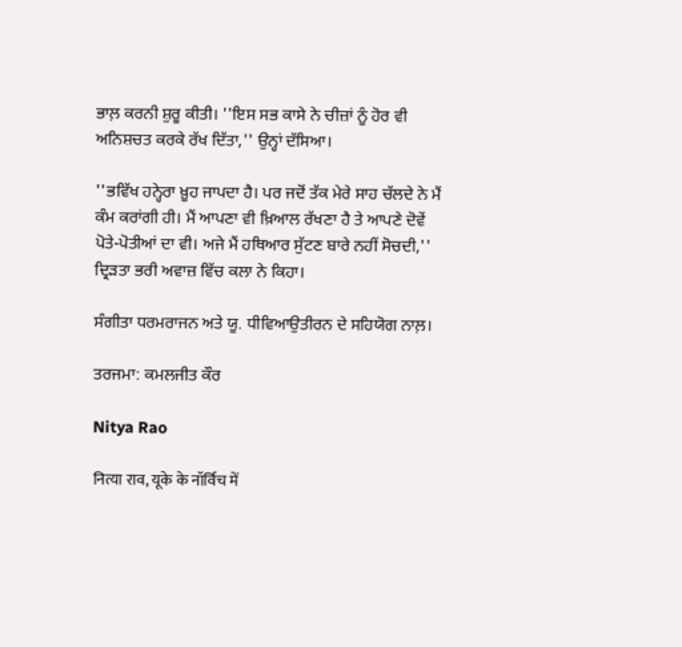ਭਾਲ਼ ਕਰਨੀ ਸ਼ੁਰੂ ਕੀਤੀ। ''ਇਸ ਸਭ ਕਾਸੇ ਨੇ ਚੀਜ਼ਾਂ ਨੂੰ ਹੋਰ ਵੀ ਅਨਿਸ਼ਚਤ ਕਰਕੇ ਰੱਖ ਦਿੱਤਾ,'' ਉਨ੍ਹਾਂ ਦੱਸਿਆ।

''ਭਵਿੱਖ ਹਨ੍ਹੇਰਾ ਖ਼ੂਹ ਜਾਪਦਾ ਹੈ। ਪਰ ਜਦੋਂ ਤੱਕ ਮੇਰੇ ਸਾਹ ਚੱਲਦੇ ਨੇ ਮੈਂ ਕੰਮ ਕਰਾਂਗੀ ਹੀ। ਮੈਂ ਆਪਣਾ ਵੀ ਖ਼ਿਆਲ ਰੱਖਣਾ ਹੈ ਤੇ ਆਪਣੇ ਦੋਵੇਂ ਪੋਤੇ-ਪੋਤੀਆਂ ਦਾ ਵੀ। ਅਜੇ ਮੈਂ ਹਥਿਆਰ ਸੁੱਟਣ ਬਾਰੇ ਨਹੀਂ ਸੋਚਦੀ,'' ਦ੍ਰਿੜਤਾ ਭਰੀ ਅਵਾਜ਼ ਵਿੱਚ ਕਲਾ ਨੇ ਕਿਹਾ।

ਸੰਗੀਤਾ ਧਰਮਰਾਜਨ ਅਤੇ ਯੂ. ਧੀਵਿਆਉਤੀਰਨ ਦੇ ਸਹਿਯੋਗ ਨਾਲ਼।

ਤਰਜਮਾ: ਕਮਲਜੀਤ ਕੌਰ

Nitya Rao

नित्या राव, यूके के नॉर्विच में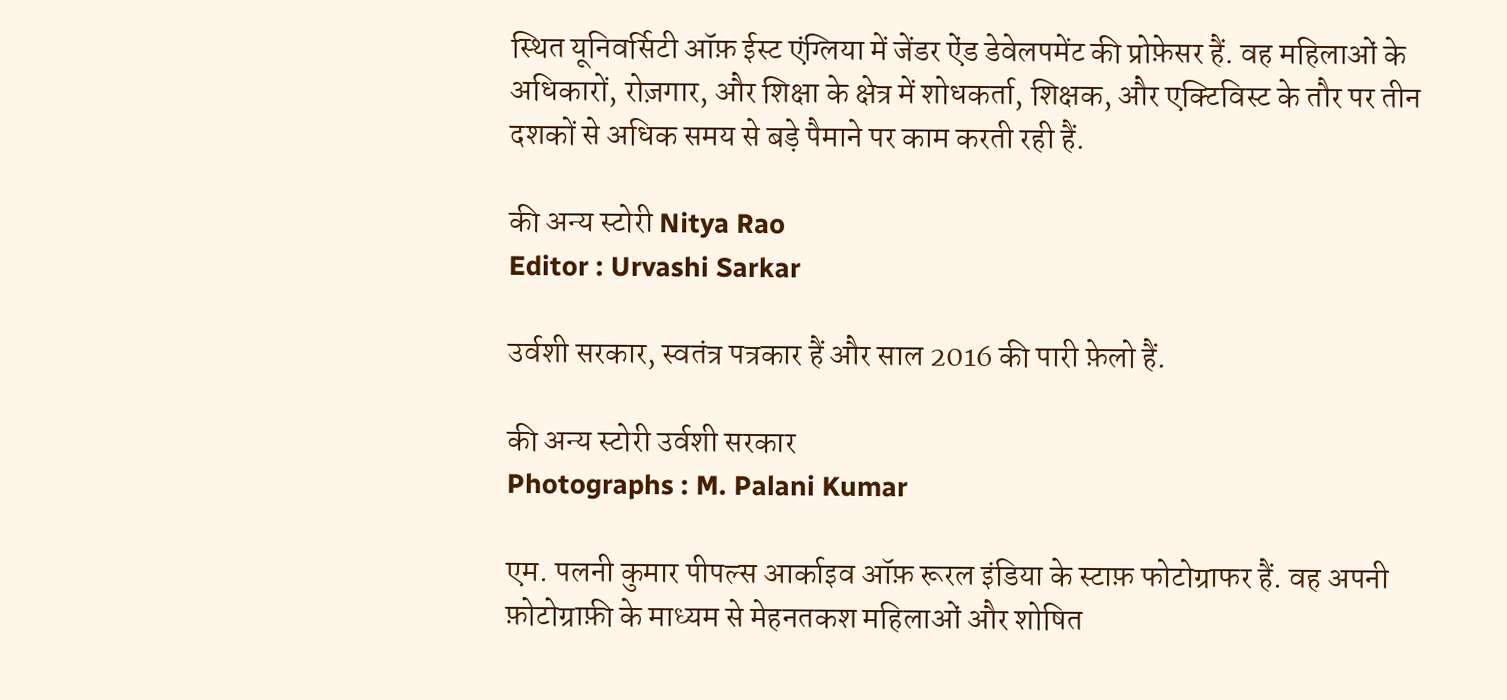स्थित यूनिवर्सिटी ऑफ़ ईस्ट एंग्लिया में जेंडर ऐंड डेवेलपमेंट की प्रोफ़ेसर हैं. वह महिलाओं के अधिकारों, रोज़गार, और शिक्षा के क्षेत्र में शोधकर्ता, शिक्षक, और एक्टिविस्ट के तौर पर तीन दशकों से अधिक समय से बड़े पैमाने पर काम करती रही हैं.

की अन्य स्टोरी Nitya Rao
Editor : Urvashi Sarkar

उर्वशी सरकार, स्वतंत्र पत्रकार हैं और साल 2016 की पारी फ़ेलो हैं.

की अन्य स्टोरी उर्वशी सरकार
Photographs : M. Palani Kumar

एम. पलनी कुमार पीपल्स आर्काइव ऑफ़ रूरल इंडिया के स्टाफ़ फोटोग्राफर हैं. वह अपनी फ़ोटोग्राफ़ी के माध्यम से मेहनतकश महिलाओं और शोषित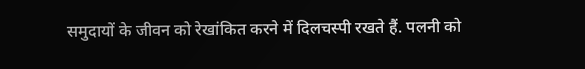समुदायों के जीवन को रेखांकित करने में दिलचस्पी रखते हैं. पलनी को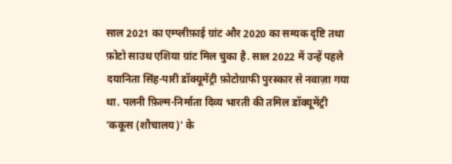साल 2021 का एम्प्लीफ़ाई ग्रांट और 2020 का सम्यक दृष्टि तथा फ़ोटो साउथ एशिया ग्रांट मिल चुका है. साल 2022 में उन्हें पहले दयानिता सिंह-पारी डॉक्यूमेंट्री फ़ोटोग्राफी पुरस्कार से नवाज़ा गया था. पलनी फ़िल्म-निर्माता दिव्य भारती की तमिल डॉक्यूमेंट्री ‘ककूस (शौचालय)' के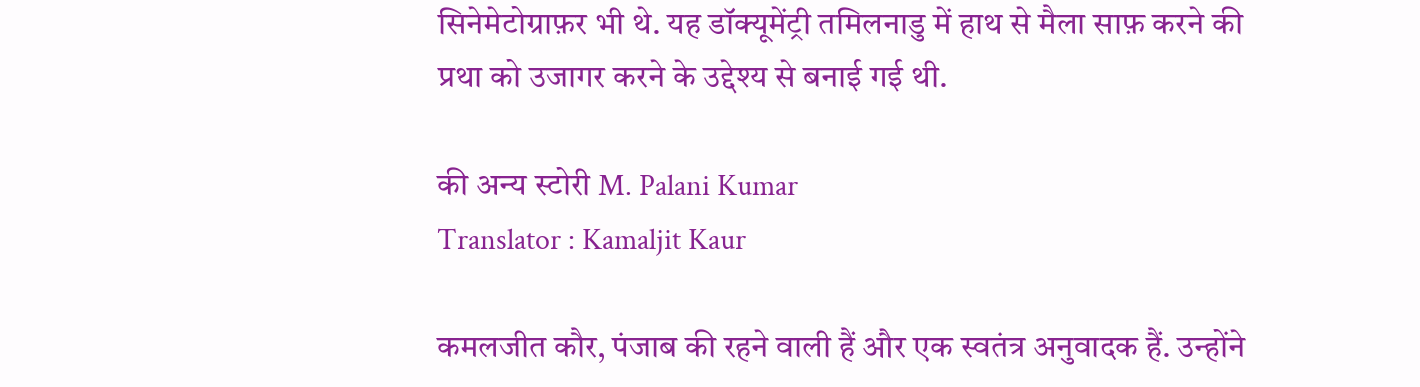सिनेमेटोग्राफ़र भी थे. यह डॉक्यूमेंट्री तमिलनाडु में हाथ से मैला साफ़ करने की प्रथा को उजागर करने के उद्देश्य से बनाई गई थी.

की अन्य स्टोरी M. Palani Kumar
Translator : Kamaljit Kaur

कमलजीत कौर, पंजाब की रहने वाली हैं और एक स्वतंत्र अनुवादक हैं. उन्होंने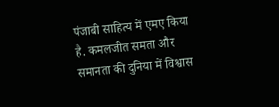पंजाबी साहित्य में एमए किया है. कमलजीत समता और समानता की दुनिया में विश्वास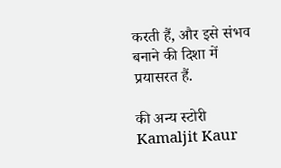करती हैं, और इसे संभव बनाने की दिशा में प्रयासरत हैं.

की अन्य स्टोरी Kamaljit Kaur